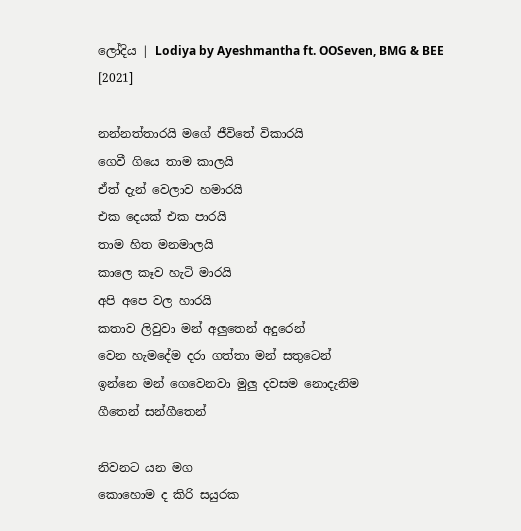ලෝදිය | Lodiya by Ayeshmantha ft. OOSeven, BMG & BEE [2021]

නන්නත්තාරයි මගේ ජීවිතේ විකාරයි
ගෙවී ගියෙ තාම කාලයි
ඒත් දැන් වෙලාව හමාරයි
එක දෙයක් එක පාරයි
තාම හිත මනමාලයි
කාලෙ කෑව හැටි මාරයි
අපි අපෙ වල හාරයි
කතාව ලිවුවා මන් අලුතෙන් අදුරෙන්
වෙන හැමදේම දරා ගත්තා මන් සතුටෙන්
ඉන්නෙ මන් ගෙවෙනවා මුලු දවසම නොදැනිම
ගීතෙන් සන්ගීතෙන්

නිවනට යන මග
කොහොම ද කිරි සයුරක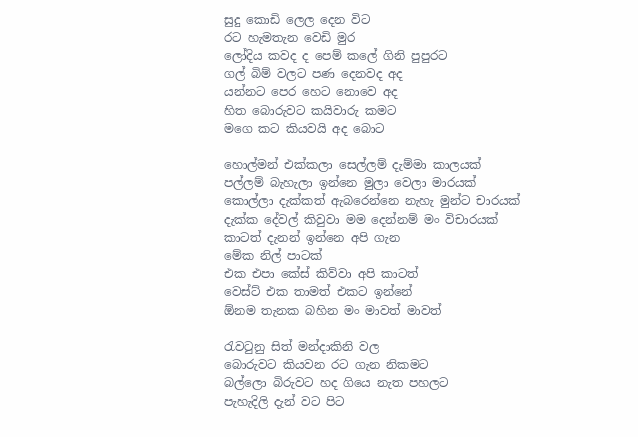සුදු කොඩි ලෙල දෙන විට
රට හැමතැන වෙඩි මුර
ලෝදිය කවද ද පෙම් කලේ ගිනි පුපුරට
ගල් බිම් වලට පණ දෙනවද අද
යන්නට පෙර හෙට නොවෙ අද
හිත බොරුවට කයිවාරු කමට
මගෙ කට කියවයි අද බොට

හොල්මන් එක්කලා සෙල්ලම් දැම්මා කාලයක්
පල්ලම් බැහැලා ඉන්නෙ මුලා වෙලා මාරයක්
කොල්ලා දැක්කත් ඇබරෙන්නෙ නැහැ මුන්ට චාරයක්
දැක්ක දේවල් කිවුවා මම දෙන්නම් මං විචාරයක්
කාටත් දැනන් ඉන්නෙ අපි ගැන
මේක නිල් පාටක්
එක එපා කේස් කිව්වා අපි කාටත්
වෙස්ට් එක තාමත් එකට ඉන්නේ
ඕනම තැනක බහින මං මාවත් මාවත්

රැවටුනු සිත් මන්දාකිනි වල
බොරුවට කියවන රට ගැන නිකමට
බල්ලො බිරුවට හද ගියෙ නැත පහලට
පැහැදිලි දැන් වට පිට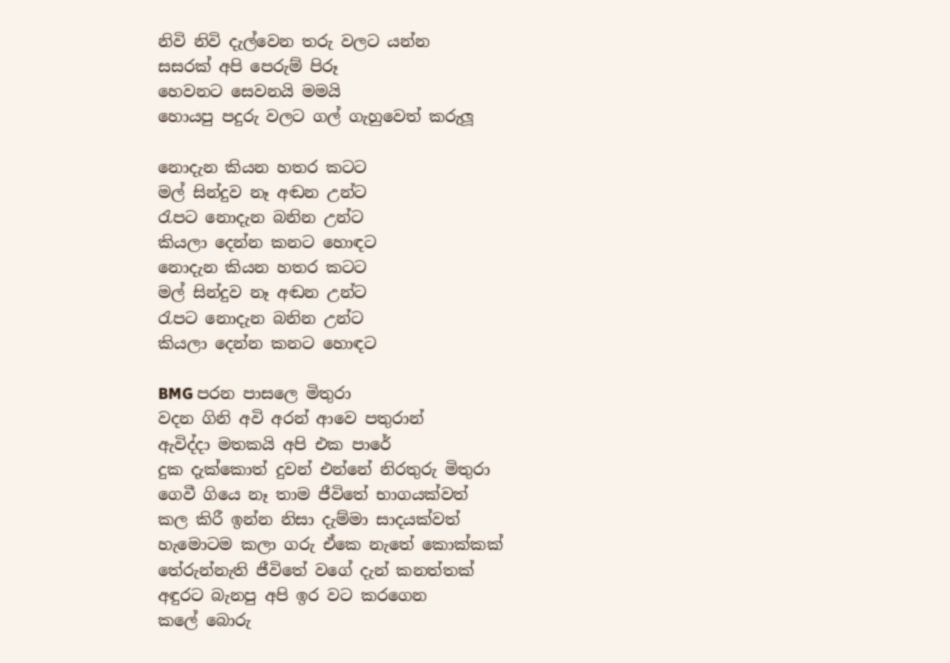නිවි නිවි දැල්වෙන තරු වලට යන්න
සසරක් අපි පෙරුම් පිරූ
හෙවනට සෙවනයි මමයි
හොයපු පදුරු වලට ගල් ගැහුවෙත් කරුලූ

නොදැන කියන හතර කටට
මල් සින්දුව නෑ අඬන උන්ට
රැපට නොදැන බනින උන්ට
කියලා දෙන්න කනට හොඳට
නොදැන කියන හතර කටට
මල් සින්දුව නෑ අඬන උන්ට
රැපට නොදැන බනින උන්ට
කියලා දෙන්න කනට හොඳට

BMG පරන පාසලෙ මිතුරා
වදන ගිනි අවි අරන් ආවෙ පතුරාන්
ඇවිද්දා මතකයි අපි එක පාරේ
දුක දැක්කොත් දුවන් එන්නේ නිරතුරු මිතුරා
ගෙවී ගියෙ නෑ තාම ජීවිතේ භාගයක්වත්
කල කිරී ඉන්න නිසා දැම්මා සාදයක්වත්
හැමොටම කලා ගරු ඒකෙ නැතේ කොක්කක්
තේරුන්නැති ජීවිතේ වගේ දැන් කනත්තක්
අඳුරට බැනපු අපි ඉර වට කරගෙන
කලේ බොරු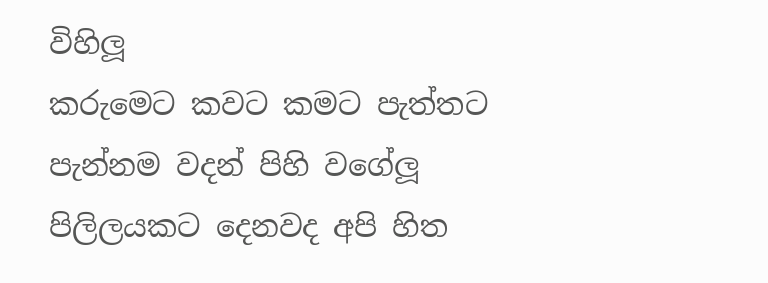විහිලූ
කරුමෙට කවට කමට පැත්තට
පැන්නම වදන් පිහි වගේලූ
පිලිලයකට දෙනවද අපි හිත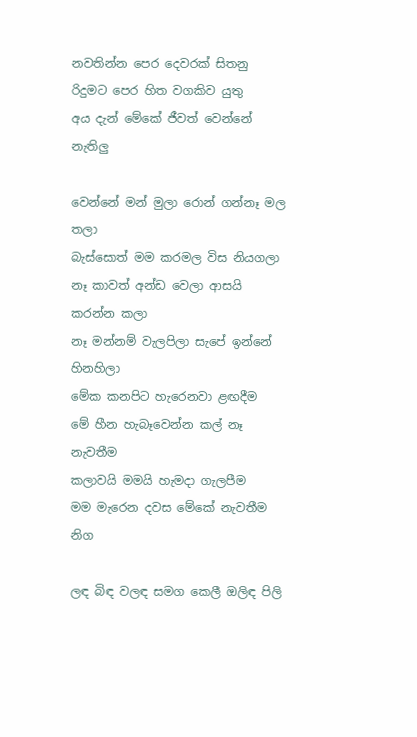නවතින්න පෙර දෙවරක් සිතනු
රිදුමට පෙර හිත වගකිව යුතු
අය දැන් මේකේ ජීවත් වෙන්නේ නැතිලු

වෙන්නේ මන් මුලා රොන් ගන්නෑ මල තලා
බැස්සොත් මම කරමල විස නියගලා
නෑ කාවත් අන්ඩ වෙලා ආසයි කරන්න කලා
නෑ මන්නම් වැලපිලා සැපේ ඉන්නේ හිනහිලා
මේක කනපිට හැරෙනවා ළඟදීම
මේ හීන හැබෑවෙන්න කල් නෑ නැවතීම
කලාවයි මමයි හැමදා ගැලපීම
මම මැරෙන දවස මේකේ නැවතීම නිග

ලඳ බිඳ වලඳ සමග කෙලී ඔලිඳ පිලි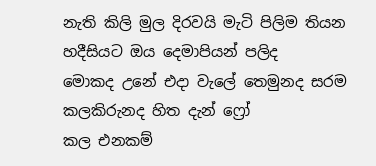නැති කිලි මුල දිරවයි මැටි පිලිම තියන
හදීසියට ඔය දෙමාපියන් පලිද
මොකද උනේ එදා වැලේ තෙමුනද සරම
කලකිරුනද හිත දැන් ෆ්‍රෝ
කල එනකම්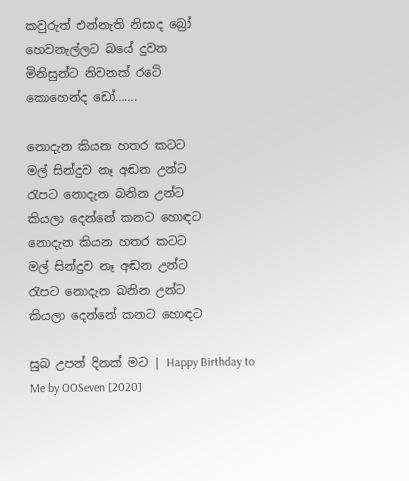කවුරුත් එන්නැති නිසාද බ්‍රෝ
හෙවනැල්ලට බයේ දුවන
මිනිසුන්ට නිවනක් රටේ
කොහෙන්ද ඩෝ…….

නොදැන කියන හතර කටට
මල් සින්දුව නෑ අඬන උන්ට
රැපට නොදැන බනින උන්ට
කියලා දෙන්නේ කනට හොඳට
නොදැන කියන හතර කටට
මල් සින්දුව නෑ අඬන උන්ට
රැපට නොදැන බනින උන්ට
කියලා දෙන්නේ කනට හොඳට

සුබ උපන් දිනක් මට | Happy Birthday to Me by OOSeven [2020]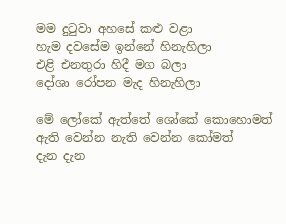මම දුටුවා අහසේ කළු වළා
හැම දවසේම ඉන්නේ හිනැහිලා
එළි එනතුරා හිදී මග බලා
දෝශා රෝපන මැද හිනැහිලා

මේ ලෝකේ ඇත්තේ ශෝකේ කොහොමත්
ඇති වෙන්න නැති වෙන්න කෝමත්
දැන දැන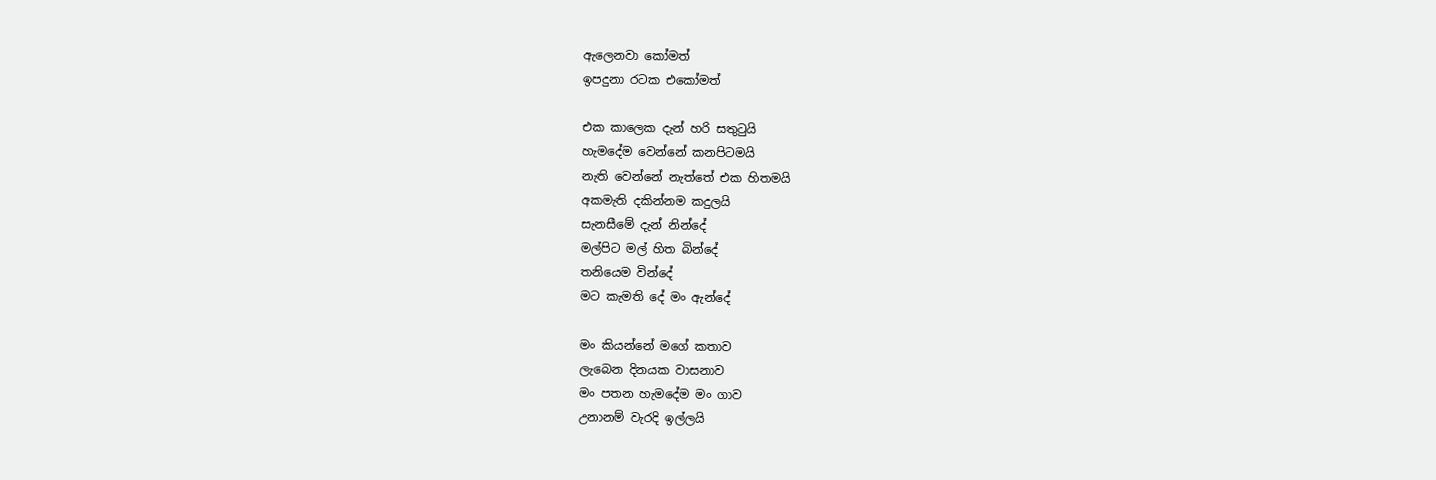ඇලෙනවා කෝමත්
ඉපදුනා රටක එකෝමත්

එක කාලෙක දැන් හරි සතුටුයි
හැමදේම වෙන්නේ කනපිටමයි
නැති වෙන්නේ නැත්තේ එක හිතමයි
අකමැති දකින්නම කදුලයි
සැනසීමේ දැන් නින්දේ
මල්පිට මල් හිත බින්දේ
තනියෙම වින්දේ
මට කැමති දේ මං ඇන්දේ

මං කියන්නේ මගේ කතාව
ලැබෙන දිනයක වාසනාව
මං පතන හැමදේම මං ගාව
උනානම් වැරදි ඉල්ලයි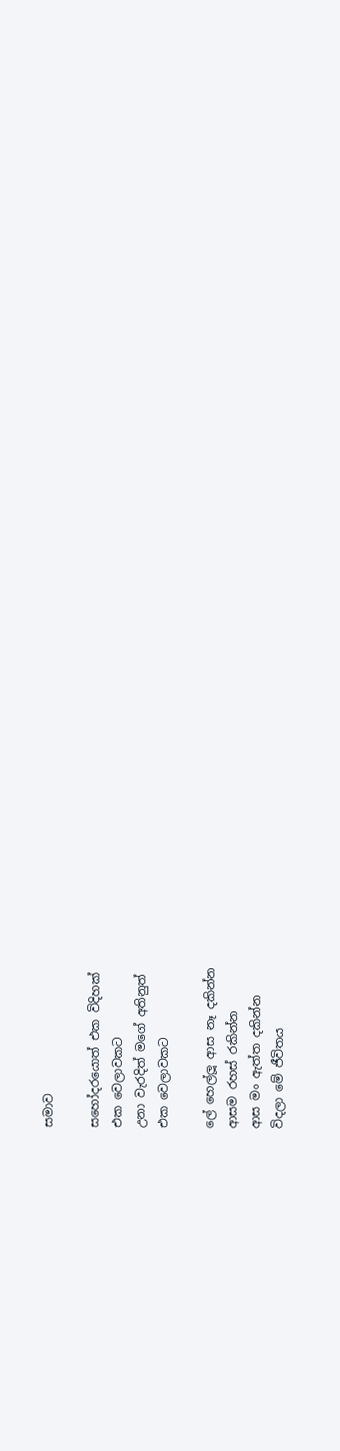සමාව

සහෝදරයොත් එක විදිහක්
එක වෙලාවකට
උනා වැරදිත් මගේ අතිනුත්
එක වෙලාවකට

ලේ හෙල්ලූ ආස නෑ දකින්න
ආසම රහස් රකින්න
ආස මං ඇත්ත දකින්න
විදලා මේ ජීවිතය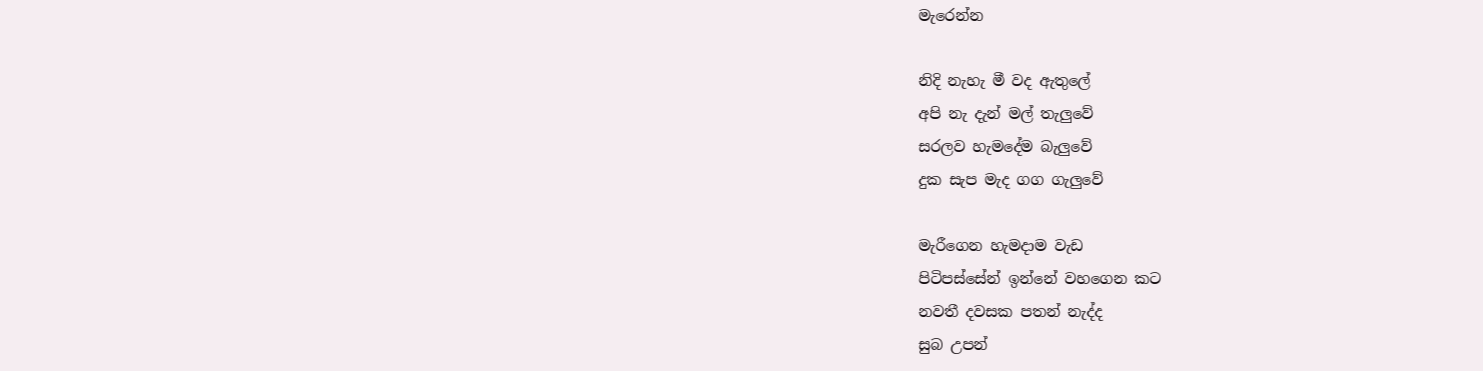මැරෙන්න

නිදි නැහැ මී වද ඇතුලේ
අපි නැ දැන් මල් තැලුවේ
සරලව හැමදේම බැලුවේ
දුක සැප මැද ගග ගැලුවේ

මැරීගෙන හැමදාම වැඩ
පිටිපස්සේන් ඉන්නේ වහගෙන කට
නවතී දවසක පතන් නැද්ද
සුබ උපන්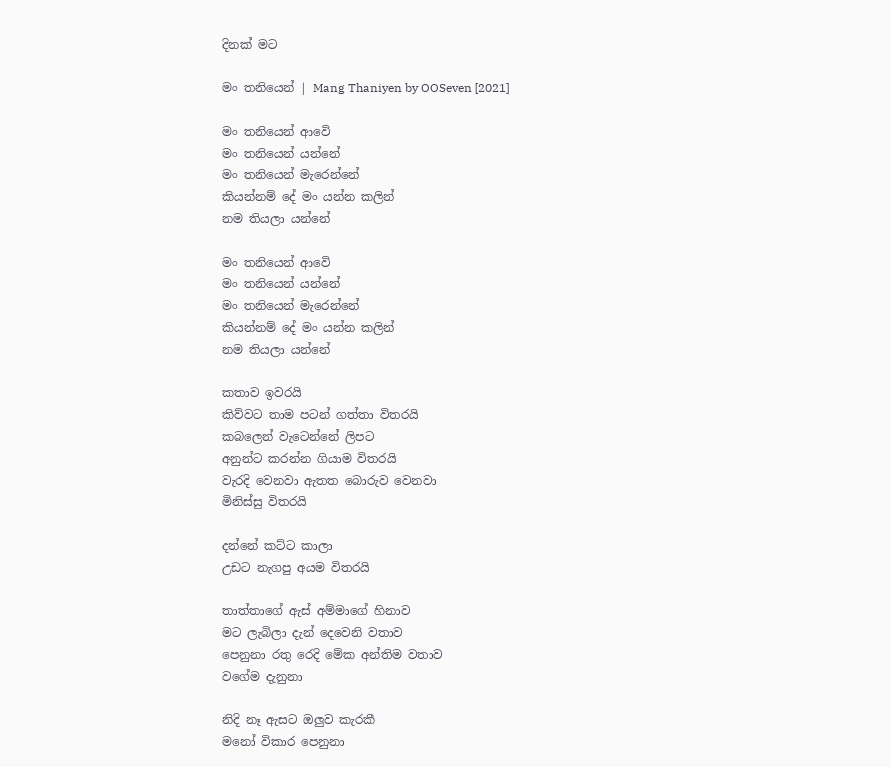දිනක් මට

මං තනියෙන් | Mang Thaniyen by OOSeven [2021]

මං තනියෙන් ආවෙි
මං තනියෙන් යන්නේ
මං තනියෙන් මැරෙන්නේ
කියන්නම් දේ මං යන්න කලින්
නම තියලා යන්නේ

මං තනියෙන් ආවෙි
මං තනියෙන් යන්නේ
මං තනියෙන් මැරෙන්නේ
කියන්නම් දේ මං යන්න කලින්
නම තියලා යන්නේ

කතාව ඉවරයි
කිව්වට තාම පටන් ගත්තා විතරයි
කබලෙන් වැටෙන්නේ ලිපට
අනුන්ට කරන්න ගියාම විතරයි
වැරදි වෙනවා ඇතත බොරුව වෙනවා
මිනිස්සු විතරයි

දන්නේ කට්ට කාලා
උඩට නැගපු අයම විතරයි

තාත්තාගේ ඇස් අම්මාගේ හිනාව
මට ලැබිලා දැන් දෙවෙනි වතාව
පෙනුනා රතු රෙදි මේක අන්තිම වතාව
වගේම දැනුනා

නිදි නෑ ඇසට ඔලුව කැරකී
මනෝ විකාර පෙනුනා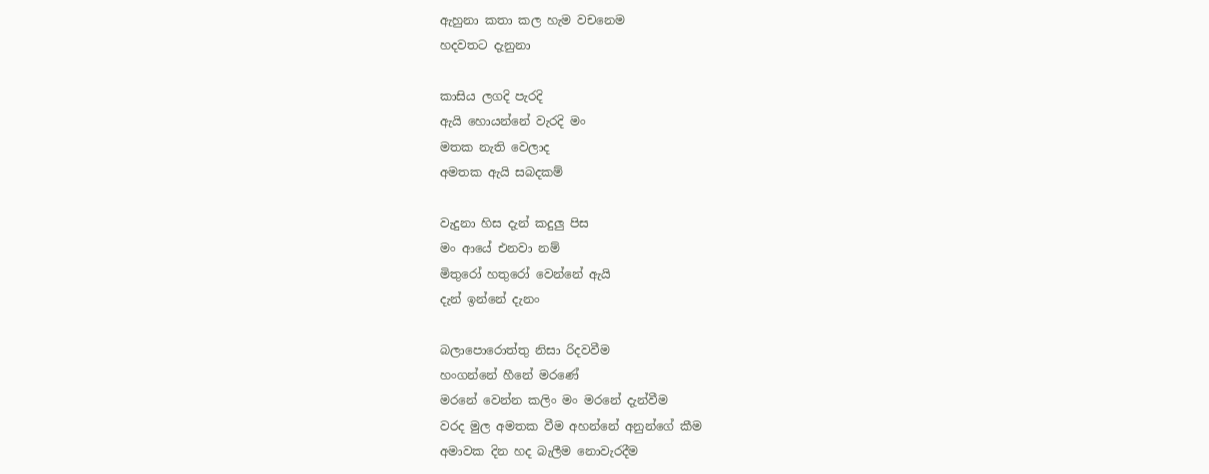ඇහුනා කතා කල හැම වචනෙම
හදවතට දැනුනා

කාසිය ලගදි පැරදි
ඇයි හොයන්නේ වැරදි මං
මතක නැති වෙලාද
අමතක ඇයි සබදකම්

වැදුනා හිස දැන් කදුලු පිස
මං ආයේ එනවා නම්
මිතුරෝ හතුරෝ වෙන්නේ ඇයි
දැන් ඉන්නේ දැනං

බලාපොරොත්තු නිසා රිදවවීම
හංගන්නේ හීනේ මරණේ
මරනේ වෙන්න කලිං මං මරනේ දැන්වීම
වරද මුල අමතක වීම අහන්නේ අනුන්ගේ කීම
අමාවක දින හද බැලීම නොවැරදීම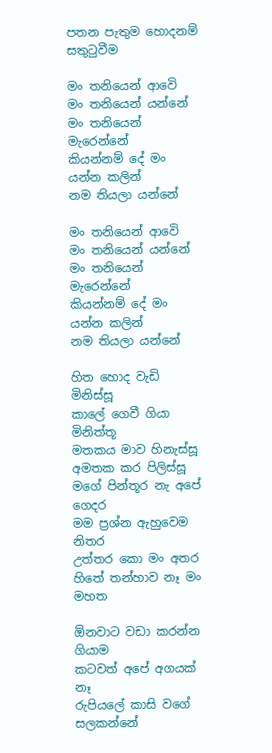පතන පැතුම හොදනම් සතුටුවීම

මං තනියෙන් ආවෙි
මං තනියෙන් යන්නේ
මං තනියෙන් මැරෙන්නේ
කියන්නම් දේ මං යන්න කලින්
නම තියලා යන්නේ

මං තනියෙන් ආවෙි
මං තනියෙන් යන්නේ
මං තනියෙන් මැරෙන්නේ
කියන්නම් දේ මං යන්න කලින්
නම තියලා යන්නේ

හිත හොද වැඩි මිනිස්සූ
කාලේ ගෙවී ගියා මිනිත්තූ
මතකය මාව හිනැස්සූ
අමතක කර පිලිස්සූ
මගේ පින්තූර නැ අපේ ගෙදර
මම ප්‍රශ්න ඇහුවෙම නිතර
උත්තර කො මං අතර
හිතේ තන්හාව නෑ මං මහත

ඕනවාට වඩා කරන්න ගියාම
කටවත් අපේ අගයක් නෑ
රුපියලේ කාසි වගේ සලකන්නේ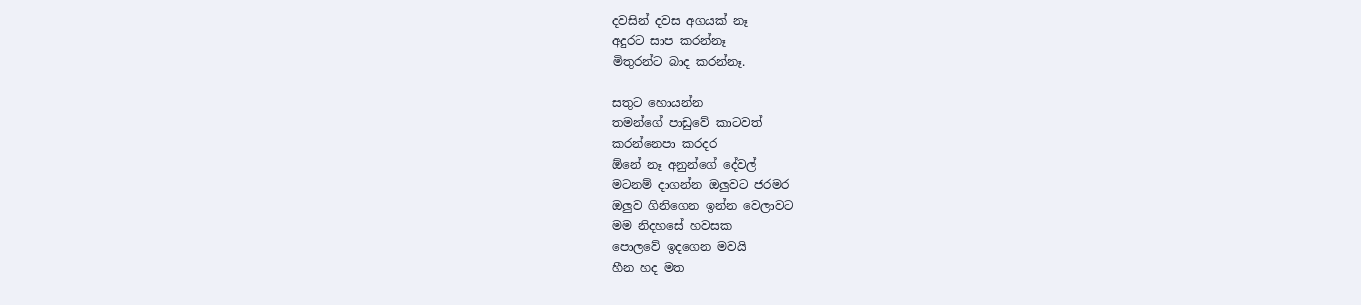දවසින් දවස අගයක් නෑ
අදුරට සාප කරන්නෑ
මිතුරන්ට බාද කරන්නෑ.

සතුට හොයන්න
තමන්ගේ පාඩුවේ කාටවත්
කරන්නෙපා කරදර
ඕනේ නෑ අනුන්ගේ දේවල්
මටනම් දාගන්න ඔලුවට ජරමර
ඔලුව ගිනිගෙන ඉන්න වෙලාවට
මම නිදහසේ හවසක
පොලවේ ඉදගෙන මවයි
හීන හද මත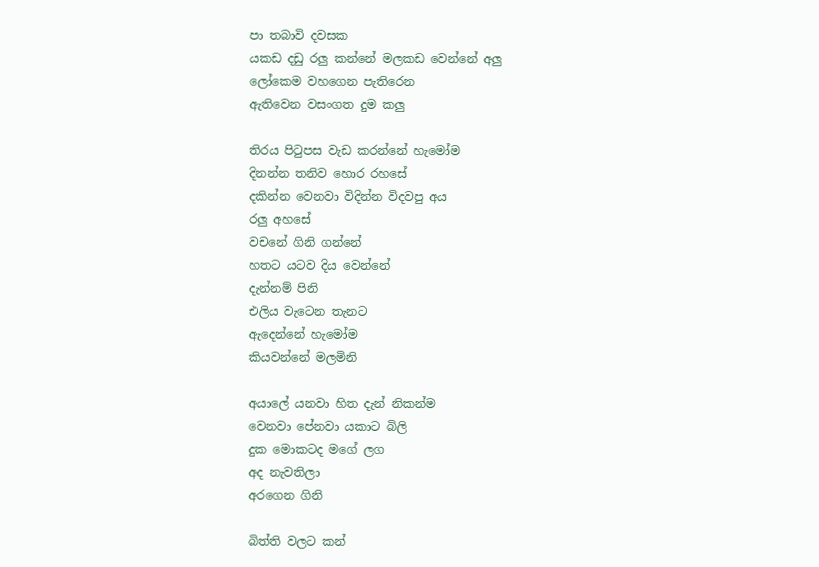පා තබාවි දවසක
යකඩ දඩු රලු කන්නේ මලකඩ වෙන්නේ අලු
ලෝකෙම වහගෙන පැතිරෙන
ඇතිවෙන වසංගත දුම කලු

තිරය පිටුපස වැඩ කරන්නේ හැමෝම
දිනන්න තනිව හොර රහසේ
දකින්න වෙනවා විදින්න විදවපු අය
රලු අහසේ
වචනේ ගිනි ගන්නේ
හතට යටව දිය වෙන්නේ
දැන්නම් පිනි
එලිය වැටෙන තැනට
ඇදෙන්නේ හැමෝම
කියවන්නේ මලමිනි

අයාලේ යනවා හිත දැන් නිකන්ම
වෙනවා පේනවා යකාට බිලි
දුක මොකටද මගේ ලග
අද නැවතිලා
අරගෙන ගිනි

බිත්ති වලට කන්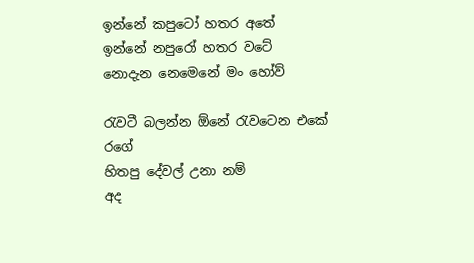ඉන්නේ කපුටෝ හතර අතේ
ඉන්නේ නපුරෝ හතර වටේ
නොදැන නෙමෙනේ මං හෝව්

රැවටී බලන්න ඕනේ රැවටෙන එකේ රගේ
හිතපු දේවල් උනා නම්
අද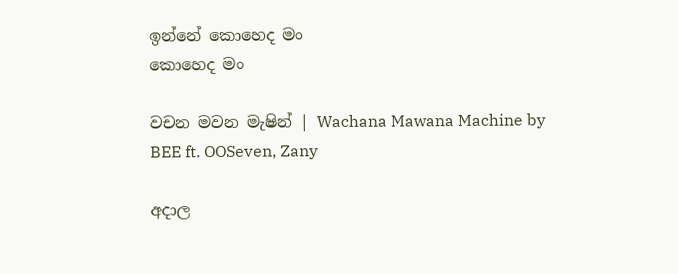ඉන්නේ කොහෙද මං
කොහෙද මං

වචන මවන මැෂින් | Wachana Mawana Machine by BEE ft. OOSeven, Zany

අදාල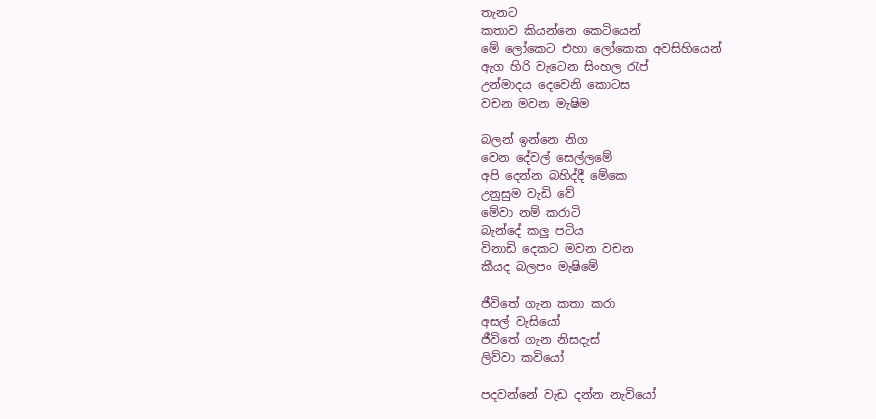තැනට
කතාව කියන්නෙ කෙටියෙන්
මේ ලෝකෙට එහා ලෝකෙක අවසිහියෙන්
ඇග හිරි වැටෙන සිංහල රැප්
උන්මාදය දෙවෙනි කොටස
වචන මවන මැෂිම

බලන් ඉන්නෙ නිග
වෙන දේවල් සෙල්ලමේ
අපි දෙන්න බහිද්දී මේකෙ
උනුසුම වැඩි වේ
මේවා නම් කරාටි
බැන්දේ කලු පටිය
විනාඩි දෙකට මවන වචන
කීයද බලපං මැෂිමේ

ජීවිතේ ගැන කතා කරා
අසල් වැසියෝ
ජීවිතේ ගැන නිසදැස්
ලිව්වා කවියෝ

පදවන්නේ වැඩ දන්න නැවියෝ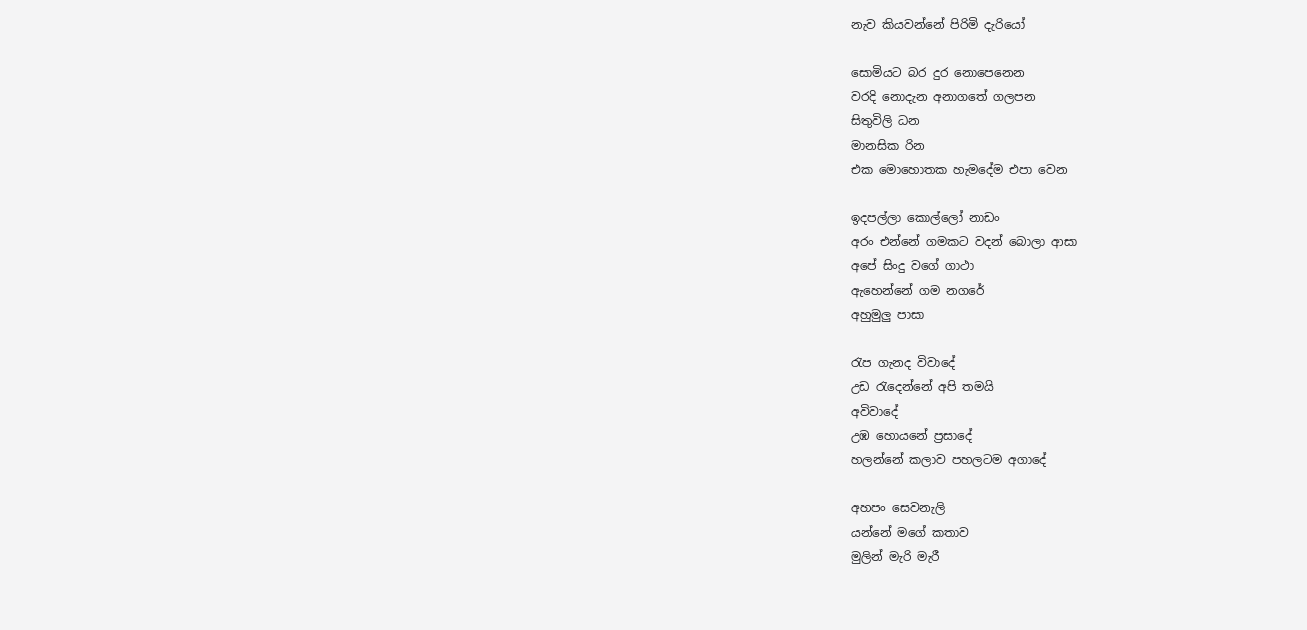නැව කියවන්නේ පිරිමි දැරියෝ

සොමියට බර දුර නොපෙනෙන
වරදි නොදැන අනාගතේ ගලපන
සිතුවිලි ධන
මානසික රින
එක මොහොතක හැමදේම එපා වෙන

ඉදපල්ලා කොල්ලෝ නාඩං
අරං එන්නේ ගමකට වදන් බොලා ආසා
අපේ සිංදු වගේ ගාථා
ඇහෙන්නේ ගම නගරේ
අහුමුලු පාසා

රැප ගැනද විවාදේ
උඩ රැදෙන්නේ අපි තමයි
අවිවාදේ
උඹ හොයනේ ප්‍රසාදේ
හලන්නේ කලාව පහලටම අගාදේ

අහපං සෙවනැලි
යන්නේ මගේ කතාව
මුලින් මැරි මැරී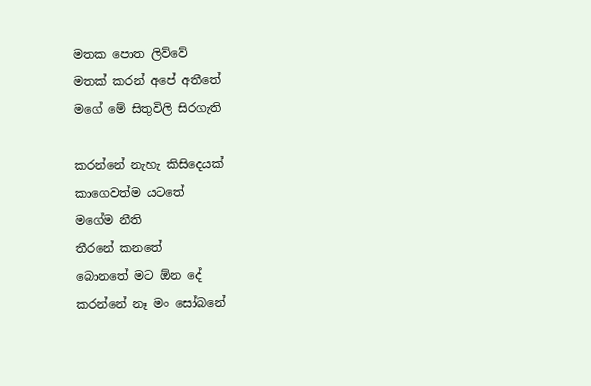මතක පොත ලිව්වේ
මතක් කරන් අපේ අතීතේ
මගේ මේ සිතුවිලි සිරගැති

කරන්නේ නැහැ කිසිදෙයක්
කාගෙවත්ම යටතේ
මගේම නීති
තීරනේ කනතේ
බොනතේ මට ඕන දේ
කරන්නේ නෑ මං සෝබනේ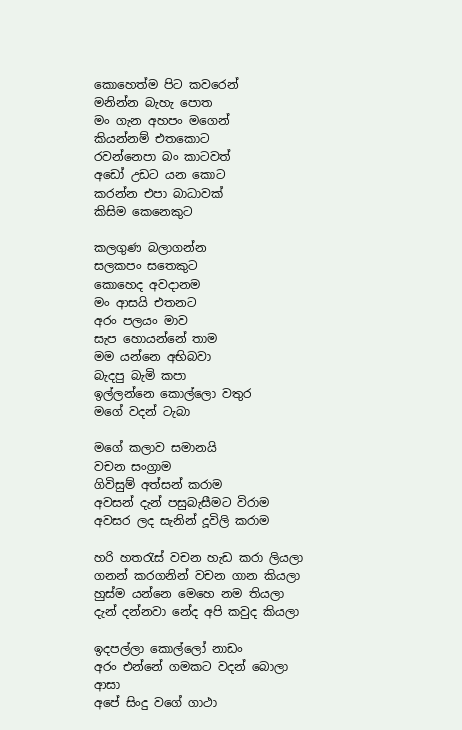කොහෙත්ම පිට කවරෙන්
මනින්න බැහැ පොත
මං ගැන අහපං මගෙන්
කියන්නම් එතකොට
රවන්නෙපා බං කාටවත්
අඩෝ උඩට යන කොට
කරන්න එපා බාධාවක්
කිසිම කෙනෙකුට

කලගුණ බලාගන්න
සලකපං සතෙකුට
කොහෙද අවදානම
මං ආසයි එතනට
අරං පලයං මාව
සැප හොයන්නේ තාම
මම යන්නෙ අභිබවා
බැදපු බැමි කපා
ඉල්ලන්නෙ කොල්ලො වතුර
මගේ වදන් ටැබා

මගේ කලාව සමානයි
වචන සංග්‍රාම
ගිවිසුම් අත්සන් කරාම
අවසන් දැන් පසුබැසීමට විරාම
අවසර ලද සැනින් දූවිලි කරාම

හරි හතරැස් වචන හැඩ කරා ලියලා
ගනන් කරගනින් වචන ගාන කියලා
හුස්ම යන්නෙ මෙහෙ නම තියලා
දැන් දන්නවා නේද අපි කවුද කියලා

ඉදපල්ලා කොල්ලෝ නාඩං
අරං එන්නේ ගමකට වදන් බොලා ආසා
අපේ සිංදු වගේ ගාථා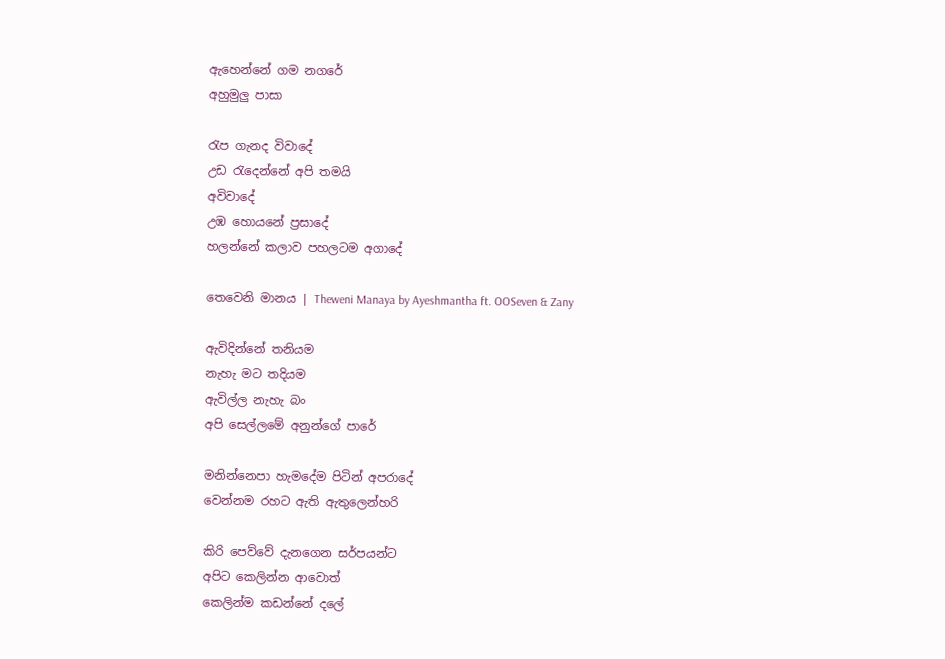ඇහෙන්නේ ගම නගරේ
අහුමුලු පාසා

රැප ගැනද විවාදේ
උඩ රැදෙන්නේ අපි තමයි
අවිවාදේ
උඹ හොයනේ ප්‍රසාදේ
හලන්නේ කලාව පහලටම අගාදේ

තෙවෙනි මානය | Theweni Manaya by Ayeshmantha ft. OOSeven & Zany

ඇවිදින්නේ තනියම
නැහැ මට තදියම
ඇවිල්ල නැහැ බං
අපි සෙල්ලමේ අනුන්ගේ පාරේ

මනින්නෙපා හැමදේම පිටින් අපරාදේ
වෙන්නම රහට ඇති ඇතුලෙන්හරි

කිරි පෙව්වේ දැනගෙන සර්පයන්ට
අපිට කෙලින්න ආවොත්
කෙලින්ම කඩන්නේ දලේ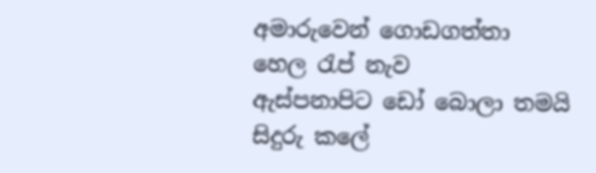අමාරුවෙන් ගොඩගත්තා
හෙල රැප් නැව
ඇස්පනාපිට ඩෝ බොලා තමයි
සිදුරු කලේ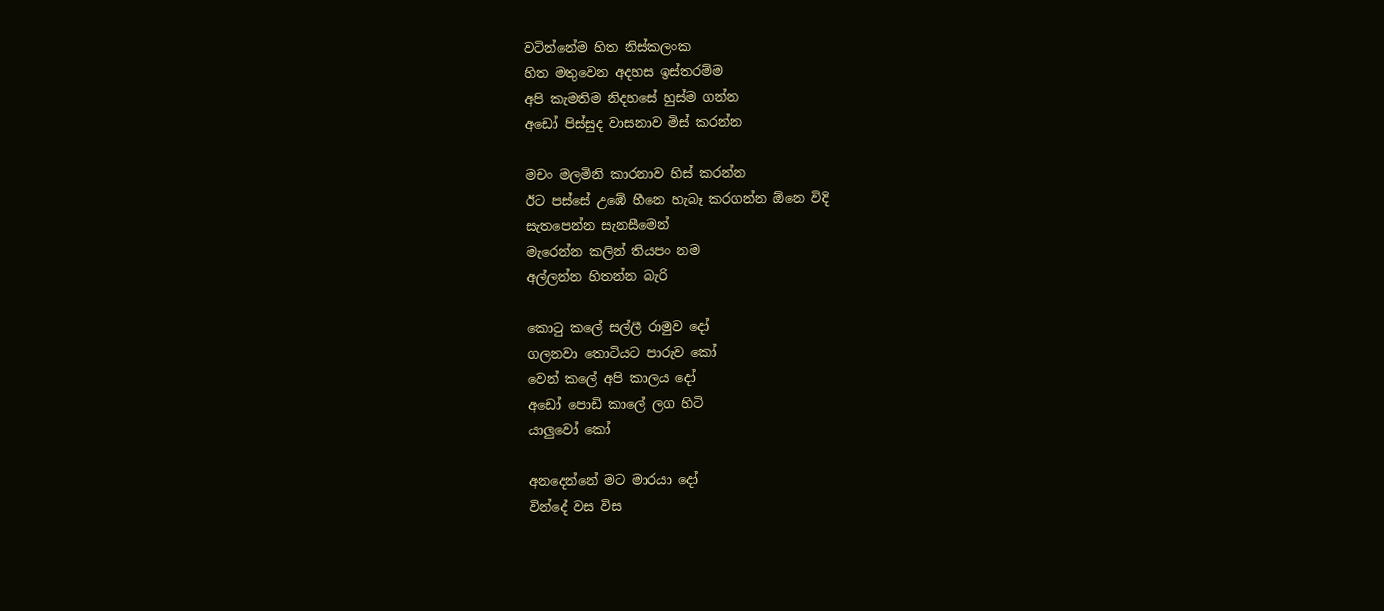වටින්නේම හිත නිස්කලංක
හිත මතුවෙන අදහස ඉස්තරම්ම
අපි කැමතිම නිදහසේ හුස්ම ගන්න
අඩෝ පිස්සුද වාසනාව මිස් කරන්න

මචං මලමිනි කාරනාව හිස් කරන්න
ඊට පස්සේ උඹේ හීනෙ හැබෑ කරගන්න ඕනෙ විදි
සැතපෙන්න සැනසීමෙන්
මැරෙන්න කලින් තියපං නම
අල්ලන්න හිතන්න බැරි

කොටු කලේ සල්ලී රාමුව දෝ
ගලනවා තොටියට පාරුව කෝ
වෙන් කලේ අපි කාලය දෝ
අඩෝ පොඩි කාලේ ලග හිටි
යාලුවෝ කෝ

අනදෙන්නේ මට මාරයා දෝ
වින්දේ වස විස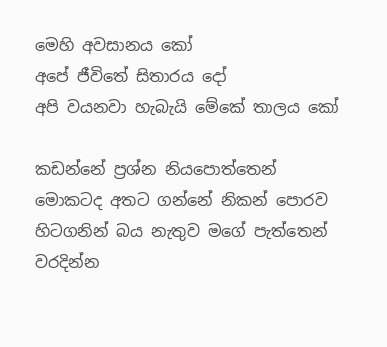මෙහි අවසානය කෝ
අපේ ජීවිතේ සිතාරය දෝ
අපි වයනවා හැබැයි මේකේ තාලය කෝ

කඩන්නේ ප්‍රශ්න නියපොත්තෙන්
මොකටද අතට ගන්නේ නිකන් පොරව
හිටගනින් බය නැතුව මගේ පැත්තෙන්
වරදින්න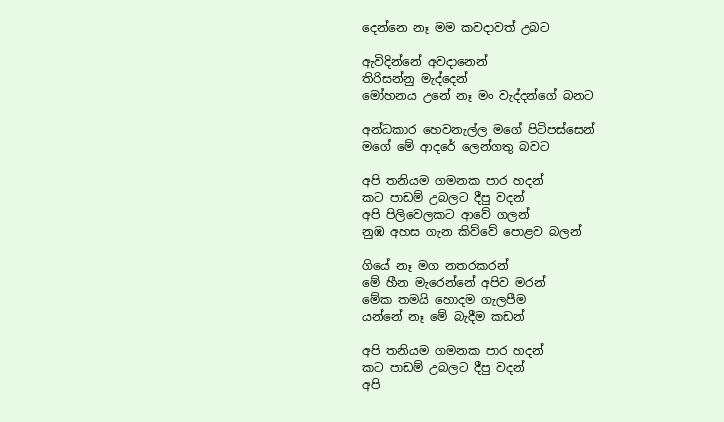දෙන්නෙ නෑ මම කවදාවත් උබට

ඇවිදින්නේ අවදානෙන්
තිරිසන්නු මැද්දෙන්
මෝහනය උනේ නෑ මං වැද්දන්ගේ බනට

අන්ධකාර හෙවනැල්ල මගේ පිටිපස්සෙන්
මගේ මේ ආදරේ ලෙන්ගතු බවට

අපි තනියම ගමනක පාර හදන්
කට පාඩම් උබලට දීපු වදන්
අපි පිලිවෙලකට ආවේ ගලන්
නුඹ අහස ගැන කිව්වේ පොළව බලන්

ගියේ නෑ මග නතරකරන්
මේ හීන මැරෙන්නේ අපිව මරන්
මේක තමයි හොදම ගැලපීම
යන්නේ නෑ මේ බැදීම කඩන්

අපි තනියම ගමනක පාර හදන්
කට පාඩම් උබලට දීපු වදන්
අපි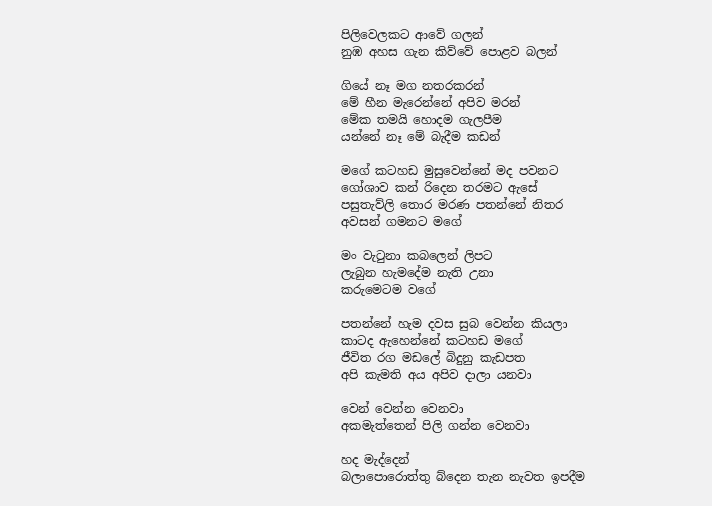පිලිවෙලකට ආවේ ගලන්
නුඹ අහස ගැන කිව්වේ පොළව බලන්

ගියේ නෑ මග නතරකරන්
මේ හීන මැරෙන්නේ අපිව මරන්
මේක තමයි හොදම ගැලපීම
යන්නේ නෑ මේ බැදීම කඩන්

මගේ කටහඩ මුසුවෙන්නේ මද පවනට
ගෝශාව කන් රිදෙන තරමට ඇසේ
පසුතැව්ලි තොර මරණ පතන්නේ නිතර
අවසන් ගමනට මගේ

මං වැටුනා කබලෙන් ලිපට
ලැබුන හැමදේම නැති උනා
කරුමෙටම වගේ

පතන්නේ හැම දවස සුබ වෙන්න කියලා
කාටද ඇහෙන්නේ කටහඩ මගේ
ජීවිත රග මඩලේ බිදුනු කැඩපත
අපි කැමති අය අපිව දාලා යනවා

වෙන් වෙන්න වෙනවා
අකමැත්තෙන් පිලි ගන්න වෙනවා

හද මැද්දෙන්
බලාපොරොත්තු බ්දෙන තැන නැවත ඉපදීම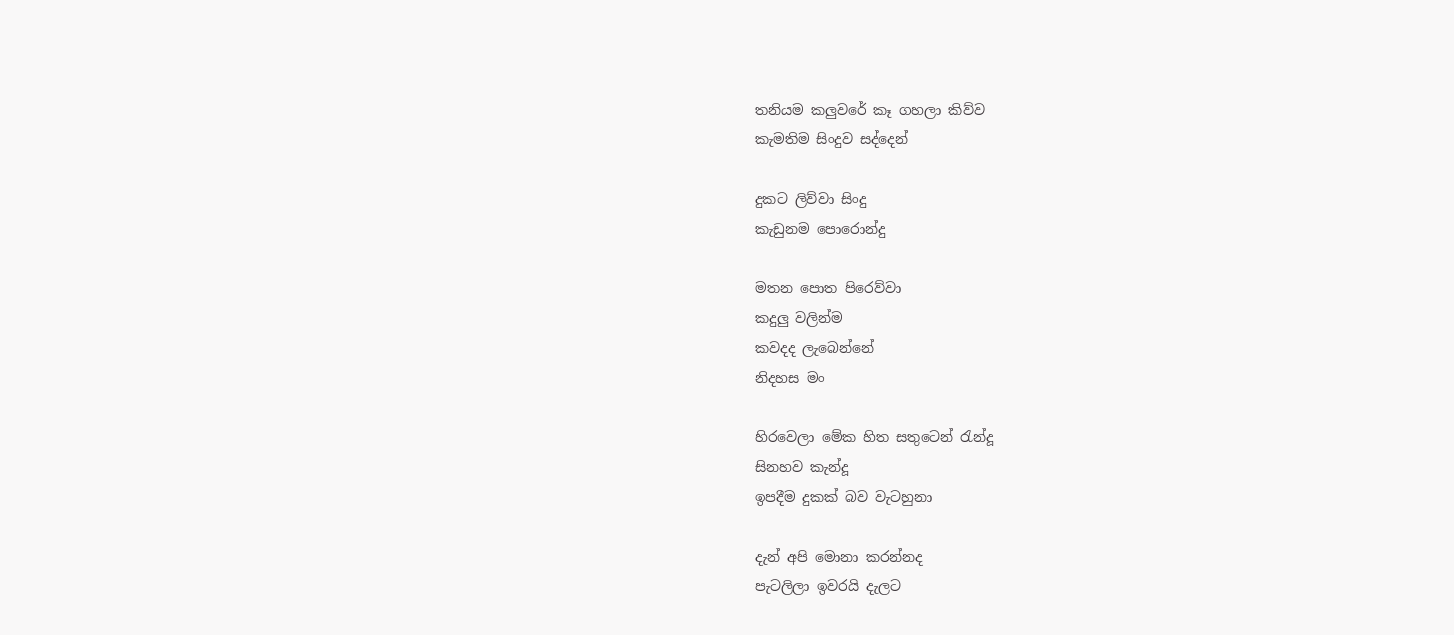තනියම කලුවරේ කෑ ගහලා කිව්ව
කැමතිම සිංදුව සද්දෙන්

දුකට ලිව්වා සිංදු
කැඩුනම පොරොන්දු

මතන පොත පිරෙව්වා
කදුලු වලින්ම
කවදද ලැබෙන්නේ
නිදහස මං

හිරවෙලා මේක හිත සතුටෙන් රැන්දූ
සිනහව කැන්දූ
ඉපදීම දුකක් බව වැටහුනා

දැන් අපි මොනා කරන්නද
පැටලිලා ඉවරයි දැලට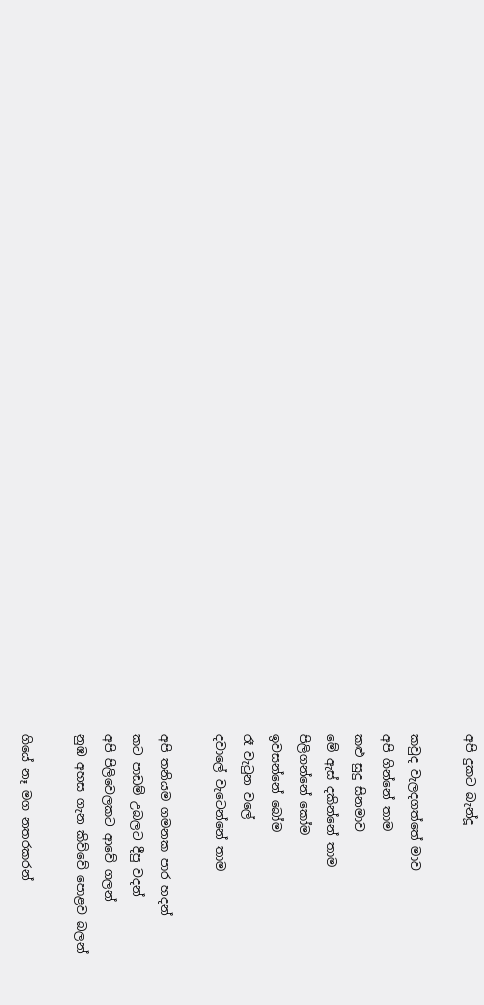අපි දුකට බැන්දූ

කවුද වැලදගත්තේ මාව
අපි ගින්නේ තාම
කළු සුදු සිනමාව
මේ ඇස් දකින්නේ තාම
පිලිගන්නේ කෝම
ඉවසන්නේ බෝම
රෑ වැටුන වලේ
දවාලේ වැටෙන්නේ තාම

අපි තනියම ගමනක පාර හදන්
කට පාඩම් උබලට දීපු වදන්
අපි පිලිවෙලකට ආවේ ගලන්
නුඹ අහස ගැන කිව්වේ පොළව බලන්

ගියේ නෑ මග නතරකරන්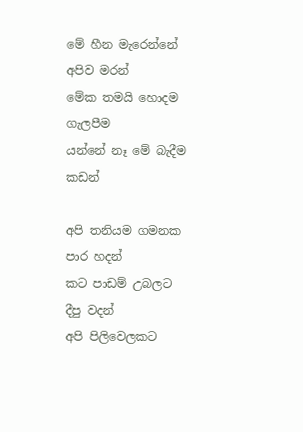මේ හීන මැරෙන්නේ අපිව මරන්
මේක තමයි හොදම ගැලපීම
යන්නේ නෑ මේ බැදීම කඩන්

අපි තනියම ගමනක පාර හදන්
කට පාඩම් උබලට දීපු වදන්
අපි පිලිවෙලකට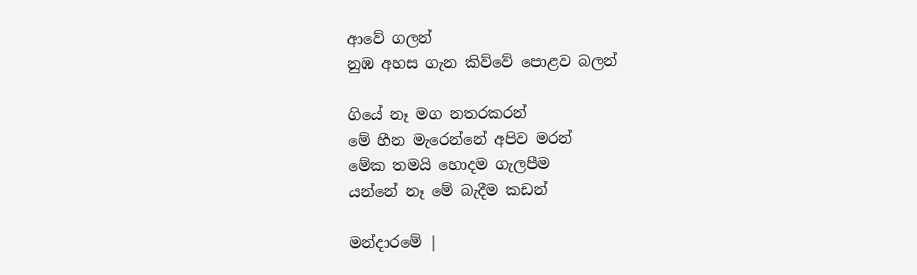ආවේ ගලන්
නුඹ අහස ගැන කිව්වේ පොළව බලන්

ගියේ නෑ මග නතරකරන්
මේ හීන මැරෙන්නේ අපිව මරන්
මේක තමයි හොදම ගැලපීම
යන්නේ නෑ මේ බැදීම කඩන්

මන්දාරමේ |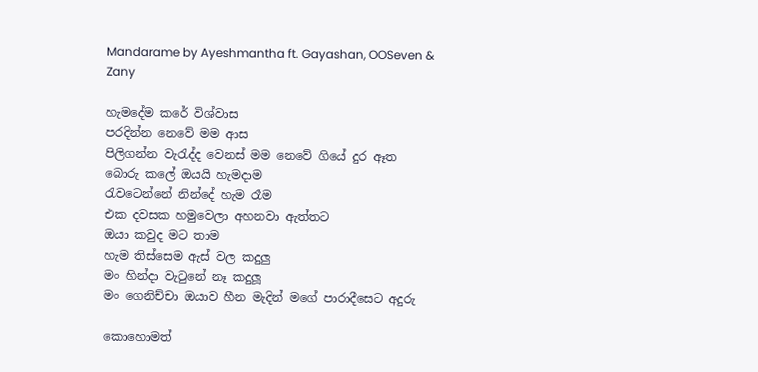Mandarame by Ayeshmantha ft. Gayashan, OOSeven & Zany

හැමදේම කරේ විශ්වාස
පරදින්න නෙවේ මම ආස
පිලිගන්න වැරැද්ද වෙනස් මම නෙවේ ගියේ දුර ඈත
බොරු කලේ ඔයයි හැමදාම
රැවටෙන්නේ නින්දේ හැම රෑම
එක දවසක හමුවෙලා අහනවා ඇත්තට
ඔයා කවුද මට තාම
හැම තිස්සෙම ඇස් වල කදුලු
මං හින්දා වැටුනේ නෑ කදුලූ
මං ගෙනිච්චා ඔයාව හීන මැදින් මගේ පාරාදීසෙට අදුරු

කොහොමත්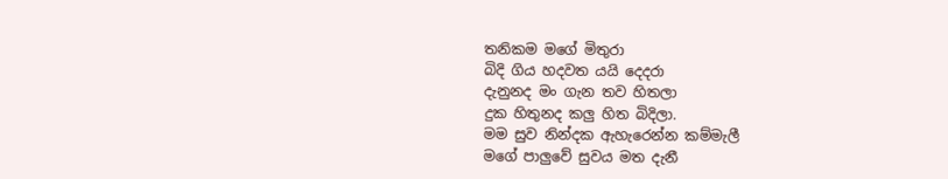තනිකම මගේ මිතුරා
බිදි ගිය හදවත යයි දෙදරා
දැනුනද මං ගැන තව හිතලා
දුක හිතුනද කලු හිත බිදිලා.
මම සුව නින්දක ඇහැරෙන්න කම්මැලී
මගේ පාලුවේ සුවය මත දැනී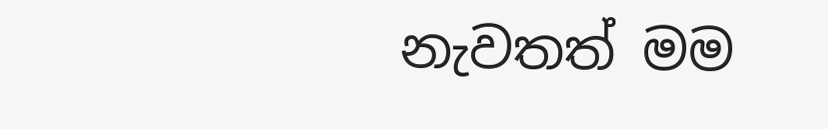නැවතත් මම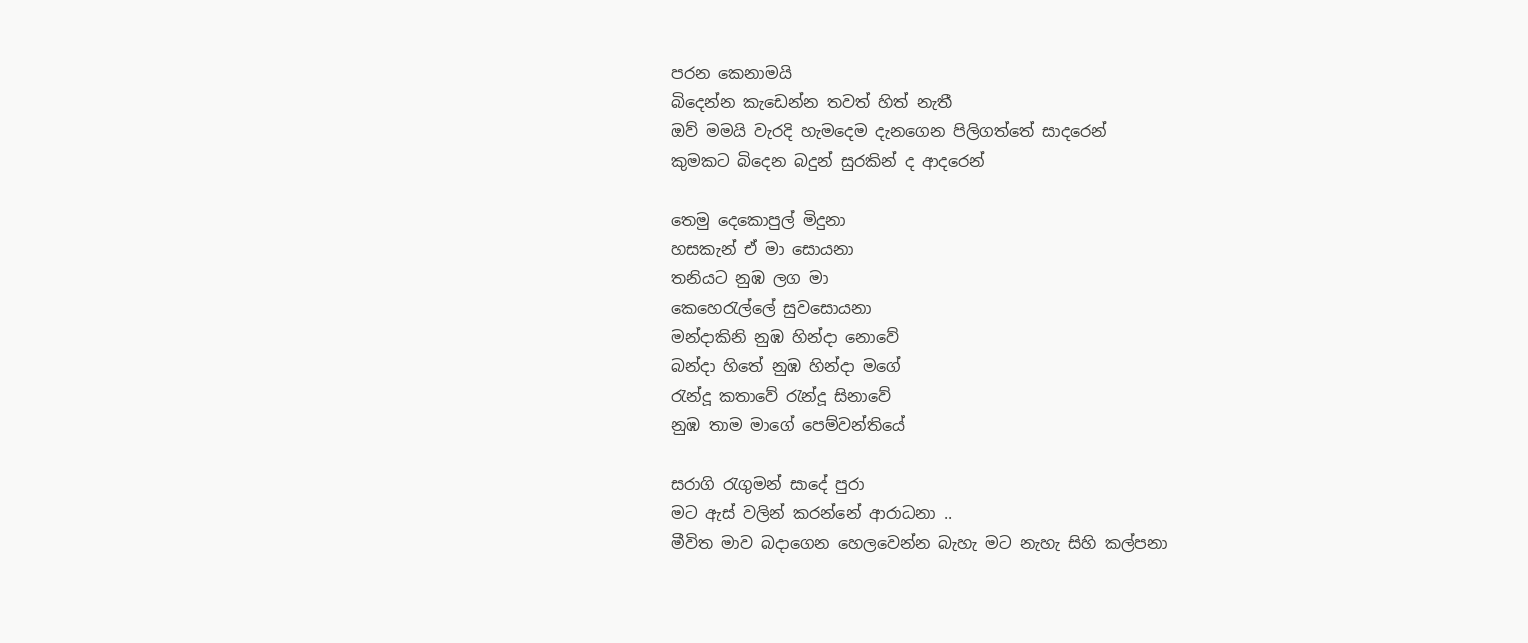පරන කෙනාමයි
බිදෙන්න කැඩෙන්න තවත් හිත් නැතී
ඔව් මමයි වැරදි හැමදෙම දැනගෙන පිලිගත්තේ සාදරෙන්
කුමකට බිදෙන බදුන් සුරකින් ද ආදරෙන්

තෙමු දෙකොපුල් මිදුනා
හසකැන් ඒ මා සොයනා
තනියට නුඹ ලග මා
කෙහෙරැල්ලේ සුවසොයනා
මන්දාකිනි නුඹ හින්දා නොවේ
බන්දා හිතේ නුඹ හින්දා මගේ
රැන්දූ කතාවේ රැන්දූ සිනාවේ
නුඹ තාම මාගේ පෙම්වන්තියේ

සරාගි රැගුමන් සාදේ පුරා
මට ඇස් වලින් කරන්නේ ආරාධනා ..
මීවිත මාව බදාගෙන හෙලවෙන්න බැහැ මට නැහැ සිහි කල්පනා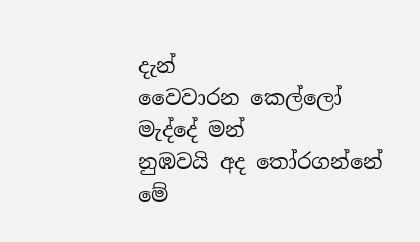දැන්
වෛවාරන කෙල්ලෝ මැද්දේ මන්
නුඹවයි අද තෝරගන්නේ
මේ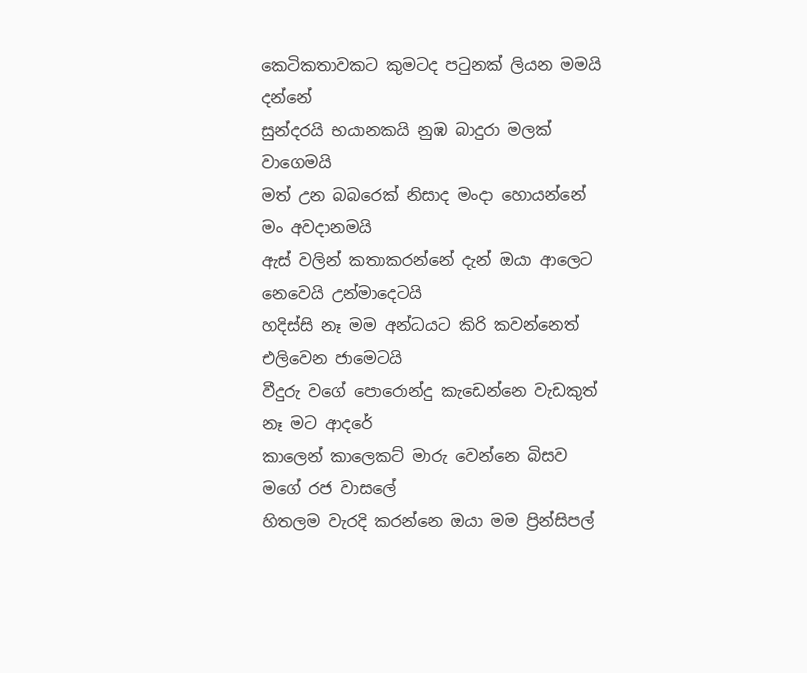කෙටිකතාවකට කුමටද පටුනක් ලියන මමයි දන්නේ
සුන්දරයි භයානකයි නුඹ බාදුරා මලක් වාගෙමයි
මත් උන බබරෙක් නිසාද මංදා හොයන්නේ මං අවදානමයි
ඇස් වලින් කතාකරන්නේ දැන් ඔයා ආලෙට නෙවෙයි උන්මාදෙටයි
හදිස්සි නෑ මම අන්ධයට කිරි කවන්නෙත් එලිවෙන ජාමෙටයි
වීදුරු වගේ පොරොන්දු කැඩෙන්නෙ වැඩකුත් නෑ මට ආදරේ
කාලෙන් කාලෙකට් මාරු වෙන්නෙ බිසව මගේ රජ වාසලේ
හිතලම වැරදි කරන්නෙ ඔයා මම ප්‍රින්සිපල්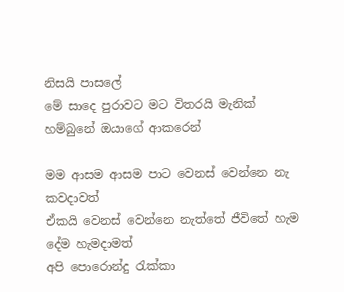නිසයි පාසලේ
මේ සාදෙ පුරාවට මට විතරයි මැනික් හම්බුනේ ඔයාගේ ආකරෙන්

මම ආසම ආසම පාට වෙනස් වෙන්නෙ නැ කවදාවත්
ඒකයි වෙනස් වෙන්නෙ නැත්තේ ජීවිතේ හැම දේම හැමදාමත්
අපි පොරොන්දු රැක්කා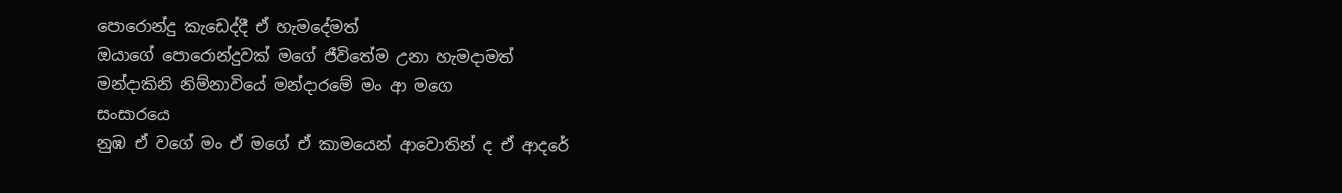පොරොන්දු කැඩෙද්දී ඒ හැමදේමත්
ඔයාගේ පොරොන්දුවක් මගේ ජීවිතේම උනා හැමදාමත්
මන්දාකිනි නිම්නාවියේ මන්දාරමේ මං ආ මගෙ
සංසාරයෙ
නුඹ ඒ වගේ මං ඒ මගේ ඒ කාමයෙන් ආවොතින් ද ඒ ආදරේ